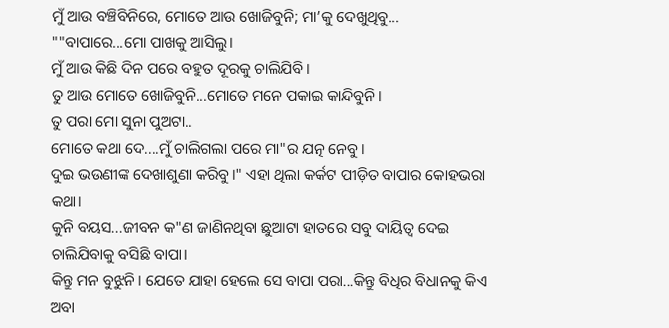ମୁଁ ଆଉ ବଞ୍ଚିବିନିରେ, ମୋତେ ଆଉ ଖୋଜିବୁନି; ମା’କୁ ଦେଖୁଥିବୁ...
""ବାପାରେ...ମୋ ପାଖକୁ ଆସିଲୁ।
ମୁଁ ଆଉ କିଛି ଦିନ ପରେ ବହୁତ ଦୂରକୁ ଚାଲିଯିବି।
ତୁ ଆଉ ମୋତେ ଖୋଜିବୁନି...ମୋତେ ମନେ ପକାଇ କାନ୍ଦିବୁନି।
ତୁ ପରା ମୋ ସୁନା ପୁଅଟା..
ମୋତେ କଥା ଦେ....ମୁଁ ଚାଲିଗଲା ପରେ ମା"ର ଯତ୍ନ ନେବୁ।
ଦୁଇ ଭଉଣୀଙ୍କ ଦେଖାଶୁଣା କରିବୁ।" ଏହା ଥିଲା କର୍କଟ ପୀଡ଼ିତ ବାପାର କୋହଭରା କଥା।
କୁନି ବୟସ...ଜୀବନ କ"ଣ ଜାଣିନଥିବା ଛୁଆଟା ହାତରେ ସବୁ ଦାୟିତ୍ବ ଦେଇ ଚାଲିଯିବାକୁ ବସିଛି ବାପା।
କିନ୍ତୁ ମନ ବୁଝୁନି। ଯେତେ ଯାହା ହେଲେ ସେ ବାପା ପରା...କିନ୍ତୁ ବିଧିର ବିଧାନକୁ କିଏ ଅବା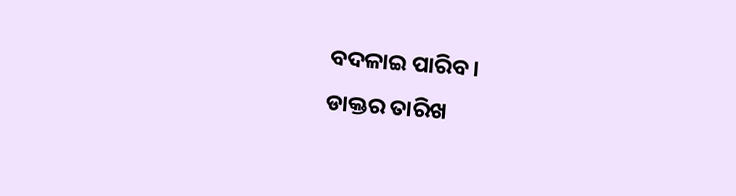ବଦଳାଇ ପାରିବ।
ଡାକ୍ତର ତାରିଖ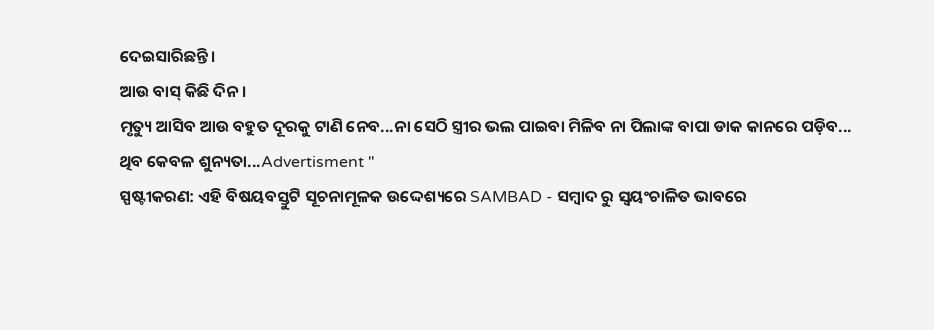ଦେଇସାରିଛନ୍ତି।
ଆଉ ବାସ୍ କିଛି ଦିନ।
ମୃତ୍ୟୁ ଆସିବ ଆଉ ବହୁତ ଦୂରକୁ ଟାଣି ନେବ...ନା ସେଠି ସ୍ତ୍ରୀର ଭଲ ପାଇବା ମିଳିବ ନା ପିଲାଙ୍କ ବାପା ଡାକ କାନରେ ପଡ଼ିବ...
ଥିବ କେବଳ ଶୁନ୍ୟତା...Advertisment "
ସ୍ପଷ୍ଟୀକରଣ: ଏହି ବିଷୟବସ୍ତୁଟି ସୂଚନାମୂଳକ ଉଦ୍ଦେଶ୍ୟରେ SAMBAD - ସମ୍ବାଦ ରୁ ସ୍ୱୟଂଚାଳିତ ଭାବରେ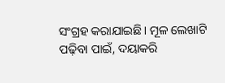ସଂଗ୍ରହ କରାଯାଇଛି। ମୂଳ ଲେଖାଟି ପଢ଼ିବା ପାଇଁ, ଦୟାକରି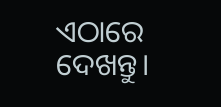ଏଠାରେ ଦେଖନ୍ତୁ।